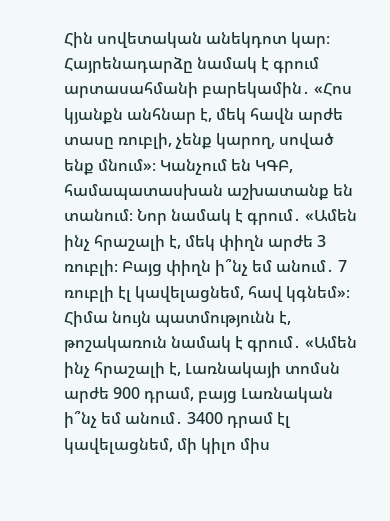Հին սովետական անեկդոտ կար։ Հայրենադարձը նամակ է գրում արտասահմանի բարեկամին․ «Հոս կյանքն անհնար է, մեկ հավն արժե տասը ռուբլի, չենք կարող, սոված ենք մնում»։ Կանչում են ԿԳԲ, համապատասխան աշխատանք են տանում։ Նոր նամակ է գրում․ «Ամեն ինչ հրաշալի է, մեկ փիղն արժե 3 ռուբլի։ Բայց փիղն ի՞նչ եմ անում․ 7 ռուբլի էլ կավելացնեմ, հավ կգնեմ»։
Հիմա նույն պատմությունն է, թոշակառուն նամակ է գրում․ «Ամեն ինչ հրաշալի է, Լառնակայի տոմսն արժե 900 դրամ, բայց Լառնական ի՞նչ եմ անում․ 3400 դրամ էլ կավելացնեմ, մի կիլո միս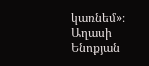կառնեմ»։
Աղասի Ենոքյան